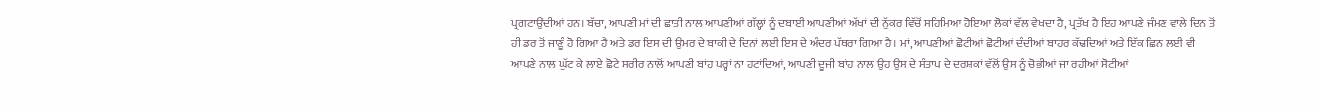ਪ੍ਰਗਟਾਉਂਦੀਆਂ ਹਨ। ਬੱਚਾ, ਆਪਣੀ ਮਾਂ ਦੀ ਛਾਤੀ ਨਾਲ ਆਪਣੀਆਂ ਗੱਲ੍ਹਾਂ ਨੂੰ ਦਬਾਈ ਆਪਣੀਆਂ ਅੱਖਾਂ ਦੀ ਨੁੱਕਰ ਵਿੱਚੋਂ ਸਹਿਮਿਆ ਹੋਇਆ ਲੋਕਾਂ ਵੱਲ ਵੇਖਦਾ ਹੈ, ਪ੍ਰਤੱਖ ਹੈ ਇਹ ਆਪਣੇ ਜੰਮਣ ਵਾਲੇ ਦਿਨ ਤੋਂ ਹੀ ਡਰ ਤੋਂ ਜਾਣੂੰ ਹੋ ਗਿਆ ਹੈ ਅਤੇ ਡਰ ਇਸ ਦੀ ਉਮਰ ਦੇ ਬਾਕੀ ਦੇ ਦਿਨਾਂ ਲਈ ਇਸ ਦੇ ਅੰਦਰ ਪੱਥਰਾ ਗਿਆ ਹੈ। ਮਾਂ, ਆਪਣੀਆਂ ਛੋਟੀਆਂ ਛੋਟੀਆਂ ਦੰਦੀਆਂ ਬਾਹਰ ਕੱਢਦਿਆਂ ਅਤੇ ਇੱਕ ਛਿਨ ਲਈ ਵੀ ਆਪਣੇ ਨਾਲ ਘੁੱਟ ਕੇ ਲਾਏ ਛੋਟੇ ਸਰੀਰ ਨਾਲੋਂ ਆਪਣੀ ਬਾਂਹ ਪਰ੍ਹਾਂ ਨਾ ਹਟਾਂਦਿਆਂ, ਆਪਣੀ ਦੂਜੀ ਬਾਂਹ ਨਾਲ ਉਹ ਉਸ ਦੇ ਸੰਤਾਪ ਦੇ ਦਰਸ਼ਕਾਂ ਵੱਲੋਂ ਉਸ ਨੂੰ ਚੋਭੀਆਂ ਜਾ ਰਹੀਆਂ ਸੋਟੀਆਂ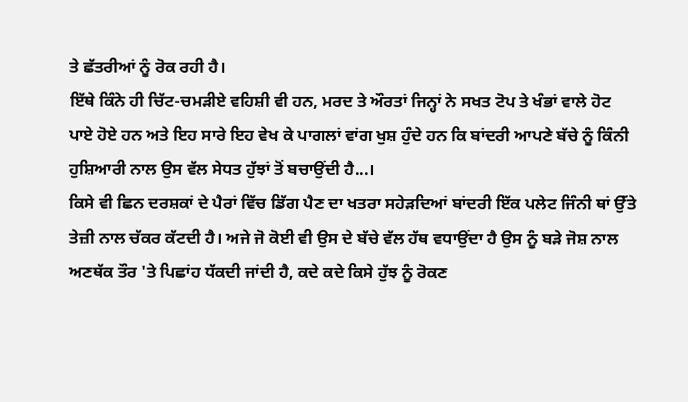ਤੇ ਛੱਤਰੀਆਂ ਨੂੰ ਰੋਕ ਰਹੀ ਹੈ।
ਇੱਥੇ ਕਿੰਨੇ ਹੀ ਚਿੱਟ-ਚਮੜੀਏ ਵਹਿਸ਼ੀ ਵੀ ਹਨ, ਮਰਦ ਤੇ ਔਰਤਾਂ ਜਿਨ੍ਹਾਂ ਨੇ ਸਖਤ ਟੋਪ ਤੇ ਖੰਭਾਂ ਵਾਲੇ ਹੋਟ ਪਾਏ ਹੋਏ ਹਨ ਅਤੇ ਇਹ ਸਾਰੇ ਇਹ ਵੇਖ ਕੇ ਪਾਗਲਾਂ ਵਾਂਗ ਖੁਸ਼ ਹੁੰਦੇ ਹਨ ਕਿ ਬਾਂਦਰੀ ਆਪਣੇ ਬੱਚੇ ਨੂੰ ਕਿੰਨੀ ਹੁਸ਼ਿਆਰੀ ਨਾਲ ਉਸ ਵੱਲ ਸੇਧਤ ਹੁੱਝਾਂ ਤੋਂ ਬਚਾਉਂਦੀ ਹੈ...।
ਕਿਸੇ ਵੀ ਛਿਨ ਦਰਸ਼ਕਾਂ ਦੇ ਪੈਰਾਂ ਵਿੱਚ ਡਿੱਗ ਪੈਣ ਦਾ ਖਤਰਾ ਸਹੇੜਦਿਆਂ ਬਾਂਦਰੀ ਇੱਕ ਪਲੇਟ ਜਿੰਨੀ ਥਾਂ ਉੱਤੇ ਤੇਜ਼ੀ ਨਾਲ ਚੱਕਰ ਕੱਟਦੀ ਹੈ। ਅਜੇ ਜੋ ਕੋਈ ਵੀ ਉਸ ਦੇ ਬੱਚੇ ਵੱਲ ਹੱਥ ਵਧਾਉਂਦਾ ਹੈ ਉਸ ਨੂੰ ਬੜੇ ਜੋਸ਼ ਨਾਲ ਅਣਥੱਕ ਤੌਰ 'ਤੇ ਪਿਛਾਂਹ ਧੱਕਦੀ ਜਾਂਦੀ ਹੈ, ਕਦੇ ਕਦੇ ਕਿਸੇ ਹੁੱਝ ਨੂੰ ਰੋਕਣ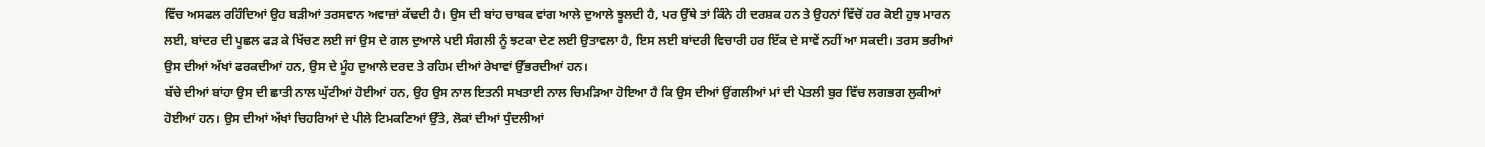ਵਿੱਚ ਅਸਫਲ ਰਹਿੰਦਿਆਂ ਉਹ ਬੜੀਆਂ ਤਰਸਵਾਨ ਅਵਾਜ਼ਾਂ ਕੱਢਦੀ ਹੈ। ਉਸ ਦੀ ਬਾਂਹ ਚਾਬਕ ਵਾਂਗ ਆਲੇ ਦੁਆਲੇ ਝੂਲਦੀ ਹੈ, ਪਰ ਉੱਥੇ ਤਾਂ ਕਿੰਨੇ ਹੀ ਦਰਸ਼ਕ ਹਨ ਤੇ ਉਹਨਾਂ ਵਿੱਚੋਂ ਹਰ ਕੋਈ ਹੁਝ ਮਾਰਨ ਲਈ, ਬਾਂਦਰ ਦੀ ਪੂਛਲ ਫੜ ਕੇ ਖਿੱਚਣ ਲਈ ਜਾਂ ਉਸ ਦੇ ਗਲ ਦੁਆਲੇ ਪਈ ਸੰਗਲੀ ਨੂੰ ਝਟਕਾ ਦੇਣ ਲਈ ਉਤਾਵਲਾ ਹੈ, ਇਸ ਲਈ ਬਾਂਦਰੀ ਵਿਚਾਰੀ ਹਰ ਇੱਕ ਦੇ ਸਾਵੇਂ ਨਹੀਂ ਆ ਸਕਦੀ। ਤਰਸ ਭਰੀਆਂ ਉਸ ਦੀਆਂ ਅੱਖਾਂ ਫਰਕਦੀਆਂ ਹਨ, ਉਸ ਦੇ ਮੂੰਹ ਦੁਆਲੇ ਦਰਦ ਤੇ ਰਹਿਮ ਦੀਆਂ ਰੇਖਾਵਾਂ ਉੱਭਰਦੀਆਂ ਹਨ।
ਬੱਚੇ ਦੀਆਂ ਬਾਂਹਾ ਉਸ ਦੀ ਛਾਤੀ ਨਾਲ ਘੁੱਟੀਆਂ ਹੋਈਆਂ ਹਨ, ਉਹ ਉਸ ਨਾਲ ਇਤਨੀ ਸਖਤਾਈ ਨਾਲ ਚਿਮੜਿਆ ਹੋਇਆ ਹੈ ਕਿ ਉਸ ਦੀਆਂ ਉਂਗਲੀਆਂ ਮਾਂ ਦੀ ਪੇਤਲੀ ਬੁਰ ਵਿੱਚ ਲਗਭਗ ਲੁਕੀਆਂ ਹੋਈਆਂ ਹਨ। ਉਸ ਦੀਆਂ ਅੱਖਾਂ ਚਿਹਰਿਆਂ ਦੇ ਪੀਲੇ ਟਿਮਕਣਿਆਂ ਉੱਤੇ, ਲੋਕਾਂ ਦੀਆਂ ਧੁੰਦਲੀਆਂ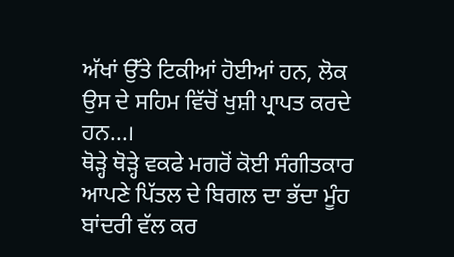ਅੱਖਾਂ ਉੱਤੇ ਟਿਕੀਆਂ ਹੋਈਆਂ ਹਨ, ਲੋਕ ਉਸ ਦੇ ਸਹਿਮ ਵਿੱਚੋਂ ਖੁਸ਼ੀ ਪ੍ਰਾਪਤ ਕਰਦੇ ਹਨ...।
ਥੋੜ੍ਹੇ ਥੋੜ੍ਹੇ ਵਕਫੇ ਮਗਰੋਂ ਕੋਈ ਸੰਗੀਤਕਾਰ ਆਪਣੇ ਪਿੱਤਲ ਦੇ ਬਿਗਲ ਦਾ ਭੱਦਾ ਮੂੰਹ ਬਾਂਦਰੀ ਵੱਲ ਕਰ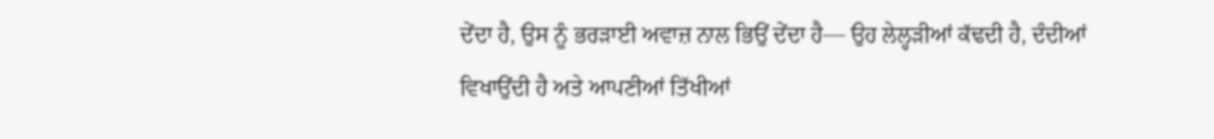ਦੇਂਦਾ ਹੈ, ਉਸ ਨੂੰ ਭਰੜਾਈ ਅਵਾਜ਼ ਨਾਲ ਭਿਉਂ ਦੇਂਦਾ ਹੈ— ਉਹ ਲੇਲ੍ਹੜੀਆਂ ਕੱਢਦੀ ਹੈ, ਦੰਦੀਆਂ ਵਿਖਾਉਂਦੀ ਹੈ ਅਤੇ ਆਪਣੀਆਂ ਤਿੱਖੀਆਂ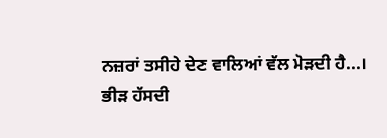ਨਜ਼ਰਾਂ ਤਸੀਹੇ ਦੇਣ ਵਾਲਿਆਂ ਵੱਲ ਮੋੜਦੀ ਹੈ...।
ਭੀੜ ਹੱਸਦੀ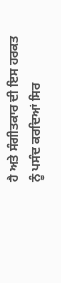ਹੈ ਅਤੇ ਸੰਗੀਤਕਾਰ ਦੀ ਇਸ ਹਰਕਤ ਨੂੰ ਪਸੰਦ ਕਰਦਿਆਂ ਸਿਰ